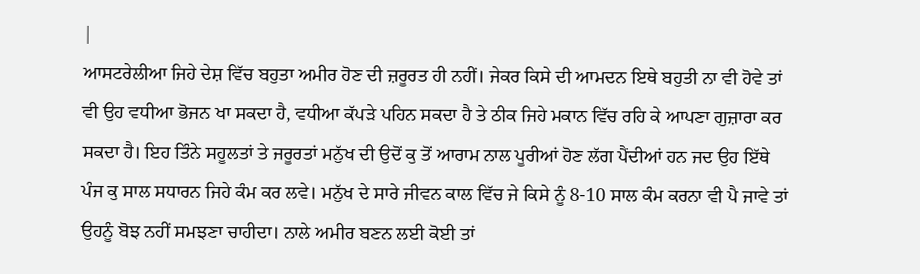|
ਆਸਟਰੇਲੀਆ ਜਿਹੇ ਦੇਸ਼ ਵਿੱਚ ਬਹੁਤਾ ਅਮੀਰ ਹੋਣ ਦੀ ਜ਼ਰੂਰਤ ਹੀ ਨਹੀਂ। ਜੇਕਰ ਕਿਸੇ ਦੀ ਆਮਦਨ ਇਥੇ ਬਹੁਤੀ ਨਾ ਵੀ ਹੋਵੇ ਤਾਂ ਵੀ ਉਹ ਵਧੀਆ ਭੋਜਨ ਖਾ ਸਕਦਾ ਹੈ, ਵਧੀਆ ਕੱਪੜੇ ਪਹਿਨ ਸਕਦਾ ਹੈ ਤੇ ਠੀਕ ਜਿਹੇ ਮਕਾਨ ਵਿੱਚ ਰਹਿ ਕੇ ਆਪਣਾ ਗੁਜ਼ਾਰਾ ਕਰ ਸਕਦਾ ਹੈ। ਇਹ ਤਿੰਨੇ ਸਹੂਲਤਾਂ ਤੇ ਜਰੂਰਤਾਂ ਮਨੁੱਖ ਦੀ ਉਦੋਂ ਕੁ ਤੋਂ ਆਰਾਮ ਨਾਲ ਪੂਰੀਆਂ ਹੋਣ ਲੱਗ ਪੈਂਦੀਆਂ ਹਨ ਜਦ ਉਹ ਇੱਥੇ ਪੰਜ ਕੁ ਸਾਲ ਸਧਾਰਨ ਜਿਹੇ ਕੰਮ ਕਰ ਲਵੇ। ਮਨੁੱਖ ਦੇ ਸਾਰੇ ਜੀਵਨ ਕਾਲ ਵਿੱਚ ਜੇ ਕਿਸੇ ਨੂੰ 8-10 ਸਾਲ ਕੰਮ ਕਰਨਾ ਵੀ ਪੈ ਜਾਵੇ ਤਾਂ ਉਹਨੂੰ ਬੋਝ ਨਹੀਂ ਸਮਝਣਾ ਚਾਹੀਦਾ। ਨਾਲੇ ਅਮੀਰ ਬਣਨ ਲਈ ਕੋਈ ਤਾਂ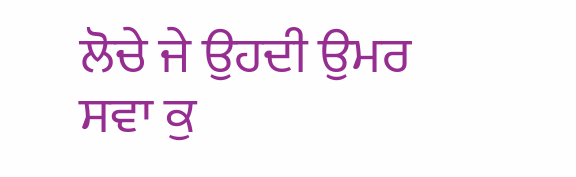ਲੋਚੇ ਜੇ ਉਹਦੀ ਉਮਰ ਸਵਾ ਕੁ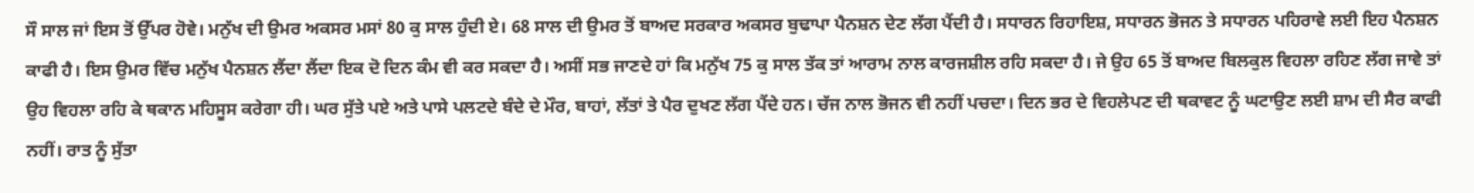ਸੌ ਸਾਲ ਜਾਂ ਇਸ ਤੋਂ ਉੱਪਰ ਹੋਵੇ। ਮਨੁੱਖ ਦੀ ਉਮਰ ਅਕਸਰ ਮਸਾਂ 80 ਕੁ ਸਾਲ ਹੁੰਦੀ ਏ। 68 ਸਾਲ ਦੀ ਉਮਰ ਤੋਂ ਬਾਅਦ ਸਰਕਾਰ ਅਕਸਰ ਬੁਢਾਪਾ ਪੈਨਸ਼ਨ ਦੇਣ ਲੱਗ ਪੈਂਦੀ ਹੈ। ਸਧਾਰਨ ਰਿਹਾਇਸ਼, ਸਧਾਰਨ ਭੋਜਨ ਤੇ ਸਧਾਰਨ ਪਹਿਰਾਵੇ ਲਈ ਇਹ ਪੈਨਸ਼ਨ ਕਾਫੀ ਹੈ। ਇਸ ਉਮਰ ਵਿੱਚ ਮਨੁੱਖ ਪੈਨਸ਼ਨ ਲੈਂਦਾ ਲੈਂਦਾ ਇਕ ਦੋ ਦਿਨ ਕੰਮ ਵੀ ਕਰ ਸਕਦਾ ਹੈ। ਅਸੀਂ ਸਭ ਜਾਣਦੇ ਹਾਂ ਕਿ ਮਨੁੱਖ 75 ਕੁ ਸਾਲ ਤੱਕ ਤਾਂ ਆਰਾਮ ਨਾਲ ਕਾਰਜਸ਼ੀਲ ਰਹਿ ਸਕਦਾ ਹੈ। ਜੇ ਉਹ 65 ਤੋਂ ਬਾਅਦ ਬਿਲਕੁਲ ਵਿਹਲਾ ਰਹਿਣ ਲੱਗ ਜਾਵੇ ਤਾਂ ਉਹ ਵਿਹਲਾ ਰਹਿ ਕੇ ਥਕਾਨ ਮਹਿਸੂਸ ਕਰੇਗਾ ਹੀ। ਘਰ ਸੁੱਤੇ ਪਏ ਅਤੇ ਪਾਸੇ ਪਲਟਦੇ ਬੰਦੇ ਦੇ ਮੌਰ, ਬਾਹਾਂ, ਲੱਤਾਂ ਤੇ ਪੈਰ ਦੁਖਣ ਲੱਗ ਪੈਂਦੇ ਹਨ। ਚੱਜ ਨਾਲ ਭੋਜਨ ਵੀ ਨਹੀਂ ਪਚਦਾ। ਦਿਨ ਭਰ ਦੇ ਵਿਹਲੇਪਣ ਦੀ ਥਕਾਵਟ ਨੂੰ ਘਟਾਉਣ ਲਈ ਸ਼ਾਮ ਦੀ ਸੈਰ ਕਾਫੀ ਨਹੀਂ। ਰਾਤ ਨੂੰ ਸੁੱਤਾ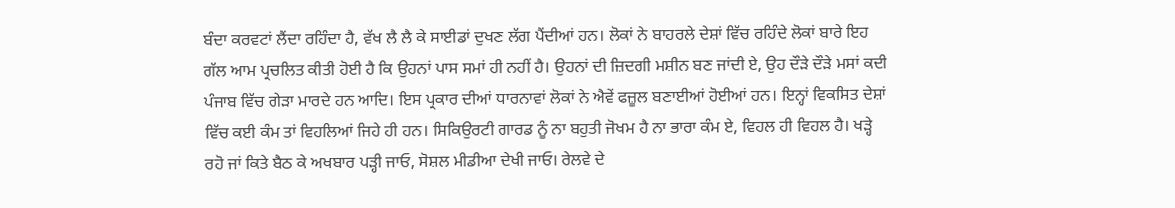ਬੰਦਾ ਕਰਵਟਾਂ ਲੈਂਦਾ ਰਹਿੰਦਾ ਹੈ, ਵੱਖ ਲੈ ਲੈ ਕੇ ਸਾਈਡਾਂ ਦੁਖਣ ਲੱਗ ਪੈਂਦੀਆਂ ਹਨ। ਲੋਕਾਂ ਨੇ ਬਾਹਰਲੇ ਦੇਸ਼ਾਂ ਵਿੱਚ ਰਹਿੰਦੇ ਲੋਕਾਂ ਬਾਰੇ ਇਹ ਗੱਲ ਆਮ ਪ੍ਰਚਲਿਤ ਕੀਤੀ ਹੋਈ ਹੈ ਕਿ ਉਹਨਾਂ ਪਾਸ ਸਮਾਂ ਹੀ ਨਹੀਂ ਹੈ। ਉਹਨਾਂ ਦੀ ਜ਼ਿਦਗੀ ਮਸ਼ੀਨ ਬਣ ਜਾਂਦੀ ਏ, ਉਹ ਦੌੜੇ ਦੌੜੇ ਮਸਾਂ ਕਦੀ ਪੰਜਾਬ ਵਿੱਚ ਗੇੜਾ ਮਾਰਦੇ ਹਨ ਆਦਿ। ਇਸ ਪ੍ਰਕਾਰ ਦੀਆਂ ਧਾਰਨਾਵਾਂ ਲੋਕਾਂ ਨੇ ਐਵੇਂ ਫਜ਼ੂਲ ਬਣਾਈਆਂ ਹੋਈਆਂ ਹਨ। ਇਨ੍ਹਾਂ ਵਿਕਸਿਤ ਦੇਸ਼ਾਂ ਵਿੱਚ ਕਈ ਕੰਮ ਤਾਂ ਵਿਹਲਿਆਂ ਜਿਹੇ ਹੀ ਹਨ। ਸਿਕਿਉਰਟੀ ਗਾਰਡ ਨੂੰ ਨਾ ਬਹੁਤੀ ਜੋਖਮ ਹੈ ਨਾ ਭਾਰਾ ਕੰਮ ਏ, ਵਿਹਲ ਹੀ ਵਿਹਲ ਹੈ। ਖੜ੍ਹੇ ਰਹੋ ਜਾਂ ਕਿਤੇ ਬੈਠ ਕੇ ਅਖਬਾਰ ਪੜ੍ਹੀ ਜਾਓ, ਸੋਸ਼ਲ ਮੀਡੀਆ ਦੇਖੀ ਜਾਓ। ਰੇਲਵੇ ਦੇ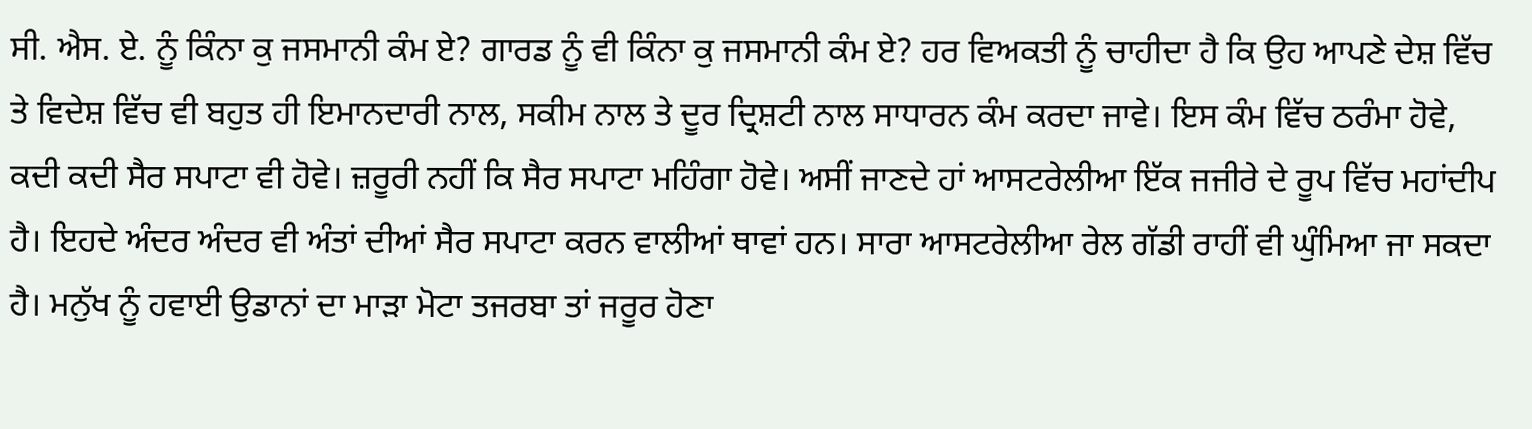ਸੀ. ਐਸ. ਏ. ਨੂੰ ਕਿੰਨਾ ਕੁ ਜਸਮਾਨੀ ਕੰਮ ਏ? ਗਾਰਡ ਨੂੰ ਵੀ ਕਿੰਨਾ ਕੁ ਜਸਮਾਨੀ ਕੰਮ ਏ? ਹਰ ਵਿਅਕਤੀ ਨੂੰ ਚਾਹੀਦਾ ਹੈ ਕਿ ਉਹ ਆਪਣੇ ਦੇਸ਼ ਵਿੱਚ ਤੇ ਵਿਦੇਸ਼ ਵਿੱਚ ਵੀ ਬਹੁਤ ਹੀ ਇਮਾਨਦਾਰੀ ਨਾਲ, ਸਕੀਮ ਨਾਲ ਤੇ ਦੂਰ ਦ੍ਰਿਸ਼ਟੀ ਨਾਲ ਸਾਧਾਰਨ ਕੰਮ ਕਰਦਾ ਜਾਵੇ। ਇਸ ਕੰਮ ਵਿੱਚ ਠਰੰਮਾ ਹੋਵੇ, ਕਦੀ ਕਦੀ ਸੈਰ ਸਪਾਟਾ ਵੀ ਹੋਵੇ। ਜ਼ਰੂਰੀ ਨਹੀਂ ਕਿ ਸੈਰ ਸਪਾਟਾ ਮਹਿੰਗਾ ਹੋਵੇ। ਅਸੀਂ ਜਾਣਦੇ ਹਾਂ ਆਸਟਰੇਲੀਆ ਇੱਕ ਜਜੀਰੇ ਦੇ ਰੂਪ ਵਿੱਚ ਮਹਾਂਦੀਪ ਹੈ। ਇਹਦੇ ਅੰਦਰ ਅੰਦਰ ਵੀ ਅੰਤਾਂ ਦੀਆਂ ਸੈਰ ਸਪਾਟਾ ਕਰਨ ਵਾਲੀਆਂ ਥਾਵਾਂ ਹਨ। ਸਾਰਾ ਆਸਟਰੇਲੀਆ ਰੇਲ ਗੱਡੀ ਰਾਹੀਂ ਵੀ ਘੁੰਮਿਆ ਜਾ ਸਕਦਾ ਹੈ। ਮਨੁੱਖ ਨੂੰ ਹਵਾਈ ਉਡਾਨਾਂ ਦਾ ਮਾੜਾ ਮੋਟਾ ਤਜਰਬਾ ਤਾਂ ਜਰੂਰ ਹੋਣਾ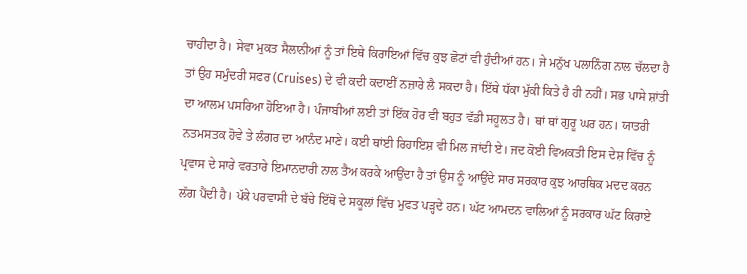ਚਾਹੀਦਾ ਹੈ। ਸੇਵਾ ਮੁਕਤ ਸੈਲਾਨੀਆਂ ਨੂੰ ਤਾਂ ਇਥੇ ਕਿਰਾਇਆਂ ਵਿੱਚ ਕੁਝ ਛੋਟਾਂ ਵੀ ਹੁੰਦੀਆਂ ਹਨ। ਜੇ ਮਨੁੱਖ ਪਲਾਨਿੰਗ ਨਾਲ ਚੱਲਦਾ ਹੈ ਤਾਂ ਉਹ ਸਮੁੰਦਰੀ ਸਫਰ (Cruises) ਦੇ ਵੀ ਕਦੀ ਕਦਾਈੱ ਨਜ਼ਾਰੇ ਲੈ ਸਕਦਾ ਹੈ। ਇੱਥੇ ਧੱਕਾ ਮੁੱਕੀ ਕਿਤੇ ਹੈ ਹੀ ਨਹੀਂ। ਸਭ ਪਾਸੇ ਸ਼ਾਂਤੀ ਦਾ ਆਲਮ ਪਸਰਿਆ ਹੋਇਆ ਹੈ। ਪੰਜਾਬੀਆਂ ਲਈ ਤਾਂ ਇੱਕ ਹੋਰ ਵੀ ਬਹੁਤ ਵੱਡੀ ਸਹੂਲਤ ਹੈ। ਥਾਂ ਥਾਂ ਗੁਰੂ ਘਰ ਹਨ। ਯਾਤਰੀ ਨਤਮਸਤਕ ਹੋਵੇ ਤੇ ਲੰਗਰ ਦਾ ਆਨੰਦ ਮਾਣੇ। ਕਈ ਥਾਂਈ ਰਿਹਾਇਸ਼ ਵੀ ਮਿਲ ਜਾਂਦੀ ਏ। ਜਦ ਕੋਈ ਵਿਅਕਤੀ ਇਸ ਦੇਸ਼ ਵਿੱਚ ਨੂੰ ਪ੍ਰਵਾਸ ਦੇ ਸਾਰੇ ਵਰਤਾਰੇ ਇਮਾਨਦਾਰੀ ਨਾਲ ਤੈਅ ਕਰਕੇ ਆਉਂਦਾ ਹੈ ਤਾਂ ਉਸ ਨੂੰ ਆਉਂਦੇ ਸਾਰ ਸਰਕਾਰ ਕੁਝ ਆਰਥਿਕ ਮਦਦ ਕਰਨ ਲੱਗ ਪੈਂਦੀ ਹੈ। ਪੱਕੇ ਪਰਵਾਸੀ ਦੇ ਬੱਚੇ ਇੱਥੋਂ ਦੇ ਸਕੂਲਾਂ ਵਿੱਚ ਮੁਫਤ ਪੜ੍ਹਦੇ ਹਨ। ਘੱਟ ਆਮਦਨ ਵਾਲਿਆਂ ਨੂੰ ਸਰਕਾਰ ਘੱਟ ਕਿਰਾਏ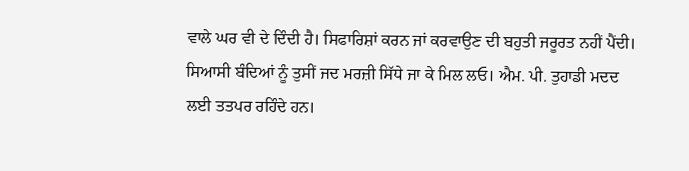ਵਾਲੇ ਘਰ ਵੀ ਦੇ ਦਿੰਦੀ ਹੈ। ਸਿਫਾਰਿਸ਼ਾਂ ਕਰਨ ਜਾਂ ਕਰਵਾਉਣ ਦੀ ਬਹੁਤੀ ਜਰੂਰਤ ਨਹੀਂ ਪੈਂਦੀ। ਸਿਆਸੀ ਬੰਦਿਆਂ ਨੂੰ ਤੁਸੀਂ ਜਦ ਮਰਜ਼ੀ ਸਿੱਧੇ ਜਾ ਕੇ ਮਿਲ ਲਓ। ਐਮ. ਪੀ. ਤੁਹਾਡੀ ਮਦਦ ਲਈ ਤਤਪਰ ਰਹਿੰਦੇ ਹਨ।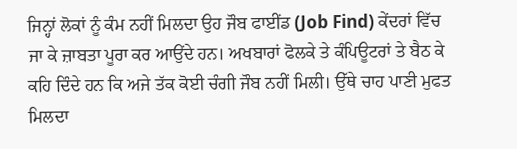ਜਿਨ੍ਹਾਂ ਲੋਕਾਂ ਨੂੰ ਕੰਮ ਨਹੀਂ ਮਿਲਦਾ ਉਹ ਜੌਬ ਫਾਈਂਡ (Job Find) ਕੇਂਦਰਾਂ ਵਿੱਚ ਜਾ ਕੇ ਜ਼ਾਬਤਾ ਪੂਰਾ ਕਰ ਆਉਂਦੇ ਹਨ। ਅਖਬਾਰਾਂ ਫੋਲਕੇ ਤੇ ਕੰਪਿਊਟਰਾਂ ਤੇ ਬੈਠ ਕੇ ਕਹਿ ਦਿੰਦੇ ਹਨ ਕਿ ਅਜੇ ਤੱਕ ਕੋਈ ਚੰਗੀ ਜੌਬ ਨਹੀਂ ਮਿਲੀ। ਉੱਥੇ ਚਾਹ ਪਾਣੀ ਮੁਫਤ ਮਿਲਦਾ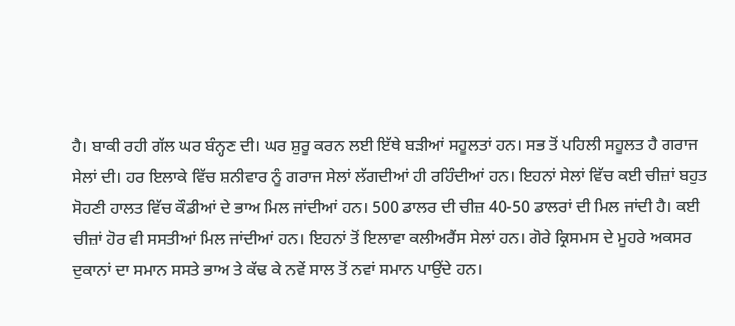ਹੈ। ਬਾਕੀ ਰਹੀ ਗੱਲ ਘਰ ਬੰਨ੍ਹਣ ਦੀ। ਘਰ ਸ਼ੁਰੂ ਕਰਨ ਲਈ ਇੱਥੇ ਬੜੀਆਂ ਸਹੂਲਤਾਂ ਹਨ। ਸਭ ਤੋਂ ਪਹਿਲੀ ਸਹੂਲਤ ਹੈ ਗਰਾਜ ਸੇਲਾਂ ਦੀ। ਹਰ ਇਲਾਕੇ ਵਿੱਚ ਸ਼ਨੀਵਾਰ ਨੂੰ ਗਰਾਜ ਸੇਲਾਂ ਲੱਗਦੀਆਂ ਹੀ ਰਹਿੰਦੀਆਂ ਹਨ। ਇਹਨਾਂ ਸੇਲਾਂ ਵਿੱਚ ਕਈ ਚੀਜ਼ਾਂ ਬਹੁਤ ਸੋਹਣੀ ਹਾਲਤ ਵਿੱਚ ਕੌਡੀਆਂ ਦੇ ਭਾਅ ਮਿਲ ਜਾਂਦੀਆਂ ਹਨ। 500 ਡਾਲਰ ਦੀ ਚੀਜ਼ 40-50 ਡਾਲਰਾਂ ਦੀ ਮਿਲ ਜਾਂਦੀ ਹੈ। ਕਈ ਚੀਜ਼ਾਂ ਹੋਰ ਵੀ ਸਸਤੀਆਂ ਮਿਲ ਜਾਂਦੀਆਂ ਹਨ। ਇਹਨਾਂ ਤੋਂ ਇਲਾਵਾ ਕਲੀਅਰੈਂਸ ਸੇਲਾਂ ਹਨ। ਗੋਰੇ ਕ੍ਰਿਸਮਸ ਦੇ ਮੂਹਰੇ ਅਕਸਰ ਦੁਕਾਨਾਂ ਦਾ ਸਮਾਨ ਸਸਤੇ ਭਾਅ ਤੇ ਕੱਢ ਕੇ ਨਵੇਂ ਸਾਲ ਤੋਂ ਨਵਾਂ ਸਮਾਨ ਪਾਉਂਦੇ ਹਨ।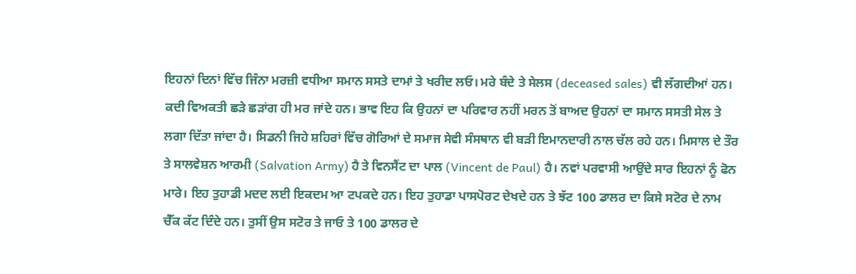ਇਹਨਾਂ ਦਿਨਾਂ ਵਿੱਚ ਜਿੰਨਾ ਮਰਜ਼ੀ ਵਧੀਆ ਸਮਾਨ ਸਸਤੇ ਦਾਮਾਂ ਤੇ ਖਰੀਦ ਲਓ। ਮਰੇ ਬੰਦੇ ਤੇ ਸੇਲਸ (deceased sales) ਵੀ ਲੱਗਦੀਆਂ ਹਨ। ਕਦੀ ਵਿਅਕਤੀ ਛੜੇ ਛੜਾਂਗ ਹੀ ਮਰ ਜਾਂਦੇ ਹਨ। ਭਾਵ ਇਹ ਕਿ ਉਹਨਾਂ ਦਾ ਪਰਿਵਾਰ ਨਹੀਂ ਮਰਨ ਤੋਂ ਬਾਅਦ ਉਹਨਾਂ ਦਾ ਸਮਾਨ ਸਸਤੀ ਸੇਲ ਤੇ ਲਗਾ ਦਿੱਤਾ ਜਾਂਦਾ ਹੈ। ਸਿਡਨੀ ਜਿਹੇ ਸ਼ਹਿਰਾਂ ਵਿੱਚ ਗੋਰਿਆਂ ਦੇ ਸਮਾਜ ਸੇਵੀ ਸੰਸਥਾਨ ਵੀ ਬੜੀ ਇਮਾਨਦਾਰੀ ਨਾਲ ਚੱਲ ਰਹੇ ਹਨ। ਮਿਸਾਲ ਦੇ ਤੌਰ ਤੇ ਸਾਲਵੇਸ਼ਨ ਆਰਮੀ (Salvation Army) ਹੈ ਤੇ ਵਿਨਸੈਂਟ ਦਾ ਪਾਲ (Vincent de Paul) ਹੈ। ਨਵਾਂ ਪਰਵਾਸੀ ਆਉਂਦੇ ਸਾਰ ਇਹਨਾਂ ਨੂੰ ਫੋਨ ਮਾਰੇ। ਇਹ ਤੁਹਾਡੀ ਮਦਦ ਲਈ ਇਕਦਮ ਆ ਟਪਕਦੇ ਹਨ। ਇਹ ਤੁਹਾਡਾ ਪਾਸਪੋਰਟ ਦੇਖਦੇ ਹਨ ਤੇ ਝੱਟ 100 ਡਾਲਰ ਦਾ ਕਿਸੇ ਸਟੋਰ ਦੇ ਨਾਮ ਚੈੱਕ ਕੱਟ ਦਿੰਦੇ ਹਨ। ਤੁਸੀਂ ਉਸ ਸਟੋਰ ਤੇ ਜਾਓ ਤੇ 100 ਡਾਲਰ ਦੇ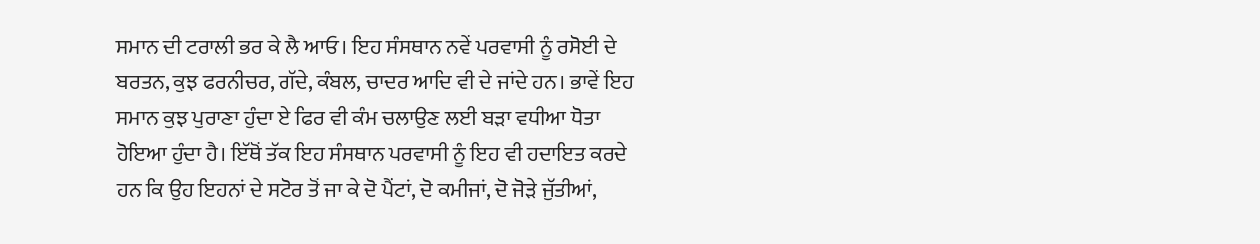ਸਮਾਨ ਦੀ ਟਰਾਲੀ ਭਰ ਕੇ ਲੈ ਆਓ। ਇਹ ਸੰਸਥਾਨ ਨਵੇਂ ਪਰਵਾਸੀ ਨੂੰ ਰਸੋਈ ਦੇ ਬਰਤਨ, ਕੁਝ ਫਰਨੀਚਰ, ਗੱਦੇ, ਕੰਬਲ, ਚਾਦਰ ਆਦਿ ਵੀ ਦੇ ਜਾਂਦੇ ਹਨ। ਭਾਵੇਂ ਇਹ ਸਮਾਨ ਕੁਝ ਪੁਰਾਣਾ ਹੁੰਦਾ ਏ ਫਿਰ ਵੀ ਕੰਮ ਚਲਾਉਣ ਲਈ ਬੜਾ ਵਧੀਆ ਧੋਤਾ ਹੋਇਆ ਹੁੰਦਾ ਹੈ। ਇੱਥੋਂ ਤੱਕ ਇਹ ਸੰਸਥਾਨ ਪਰਵਾਸੀ ਨੂੰ ਇਹ ਵੀ ਹਦਾਇਤ ਕਰਦੇ ਹਨ ਕਿ ਉਹ ਇਹਨਾਂ ਦੇ ਸਟੋਰ ਤੋਂ ਜਾ ਕੇ ਦੋ ਪੈਂਟਾਂ, ਦੋ ਕਮੀਜਾਂ, ਦੋ ਜੋੜੇ ਜੁੱਤੀਆਂ,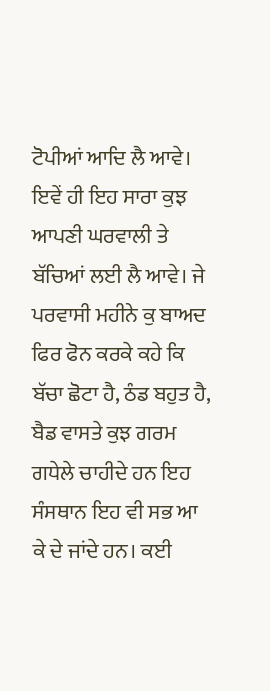ਟੋਪੀਆਂ ਆਦਿ ਲੈ ਆਵੇ। ਇਵੇਂ ਹੀ ਇਹ ਸਾਰਾ ਕੁਝ ਆਪਣੀ ਘਰਵਾਲੀ ਤੇ ਬੱਚਿਆਂ ਲਈ ਲੈ ਆਵੇ। ਜੇ ਪਰਵਾਸੀ ਮਹੀਨੇ ਕੁ ਬਾਅਦ ਫਿਰ ਫੋਨ ਕਰਕੇ ਕਹੇ ਕਿ ਬੱਚਾ ਛੋਟਾ ਹੈ, ਠੰਡ ਬਹੁਤ ਹੈ, ਬੈਡ ਵਾਸਤੇ ਕੁਝ ਗਰਮ ਗਧੇਲੇ ਚਾਹੀਦੇ ਹਨ ਇਹ ਸੰਸਥਾਨ ਇਹ ਵੀ ਸਭ ਆ ਕੇ ਦੇ ਜਾਂਦੇ ਹਨ। ਕਈ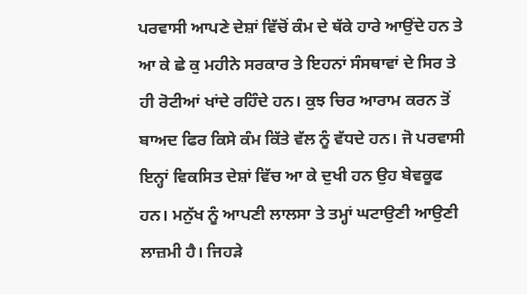ਪਰਵਾਸੀ ਆਪਣੇ ਦੇਸ਼ਾਂ ਵਿੱਚੋਂ ਕੰਮ ਦੇ ਥੱਕੇ ਹਾਰੇ ਆਉਂਦੇ ਹਨ ਤੇ ਆ ਕੇ ਛੇ ਕੁ ਮਹੀਨੇ ਸਰਕਾਰ ਤੇ ਇਹਨਾਂ ਸੰਸਥਾਵਾਂ ਦੇ ਸਿਰ ਤੇ ਹੀ ਰੋਟੀਆਂ ਖਾਂਦੇ ਰਹਿੰਦੇ ਹਨ। ਕੁਝ ਚਿਰ ਆਰਾਮ ਕਰਨ ਤੋਂ ਬਾਅਦ ਫਿਰ ਕਿਸੇ ਕੰਮ ਕਿੱਤੇ ਵੱਲ ਨੂੰ ਵੱਧਦੇ ਹਨ। ਜੋ ਪਰਵਾਸੀ ਇਨ੍ਹਾਂ ਵਿਕਸਿਤ ਦੇਸ਼ਾਂ ਵਿੱਚ ਆ ਕੇ ਦੁਖੀ ਹਨ ਉਹ ਬੇਵਕੂਫ ਹਨ। ਮਨੁੱਖ ਨੂੰ ਆਪਣੀ ਲਾਲਸਾ ਤੇ ਤਮ੍ਹਾਂ ਘਟਾਉਣੀ ਆਉਣੀ ਲਾਜ਼ਮੀ ਹੈ। ਜਿਹੜੇ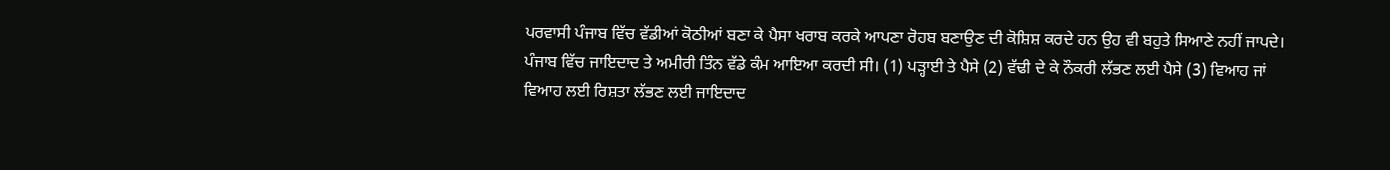ਪਰਵਾਸੀ ਪੰਜਾਬ ਵਿੱਚ ਵੱਡੀਆਂ ਕੋਠੀਆਂ ਬਣਾ ਕੇ ਪੈਸਾ ਖਰਾਬ ਕਰਕੇ ਆਪਣਾ ਰੋਹਬ ਬਣਾਉਣ ਦੀ ਕੋਸ਼ਿਸ਼ ਕਰਦੇ ਹਨ ਉਹ ਵੀ ਬਹੁਤੇ ਸਿਆਣੇ ਨਹੀਂ ਜਾਪਦੇ। ਪੰਜਾਬ ਵਿੱਚ ਜਾਇਦਾਦ ਤੇ ਅਮੀਰੀ ਤਿੰਨ ਵੱਡੇ ਕੰਮ ਆਇਆ ਕਰਦੀ ਸੀ। (1) ਪੜ੍ਹਾਈ ਤੇ ਪੈਸੇ (2) ਵੱਢੀ ਦੇ ਕੇ ਨੌਕਰੀ ਲੱਭਣ ਲਈ ਪੈਸੇ (3) ਵਿਆਹ ਜਾਂ ਵਿਆਹ ਲਈ ਰਿਸ਼ਤਾ ਲੱਭਣ ਲਈ ਜਾਇਦਾਦ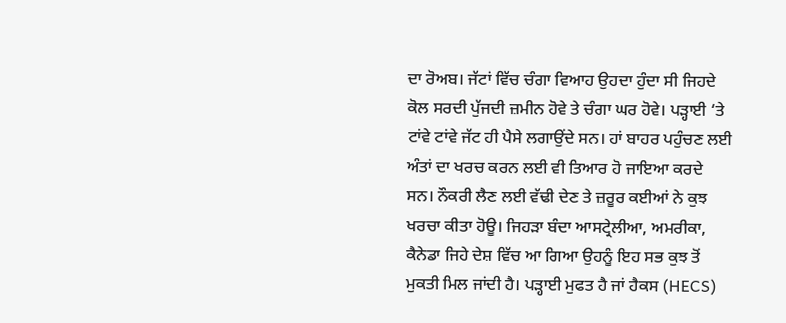ਦਾ ਰੋਅਬ। ਜੱਟਾਂ ਵਿੱਚ ਚੰਗਾ ਵਿਆਹ ਉਹਦਾ ਹੁੰਦਾ ਸੀ ਜਿਹਦੇ ਕੋਲ ਸਰਦੀ ਪੁੱਜਦੀ ਜ਼ਮੀਨ ਹੋਵੇ ਤੇ ਚੰਗਾ ਘਰ ਹੋਵੇ। ਪੜ੍ਹਾਈ ‘ਤੇ ਟਾਂਵੇ ਟਾਂਵੇ ਜੱਟ ਹੀ ਪੈਸੇ ਲਗਾਉਂਦੇ ਸਨ। ਹਾਂ ਬਾਹਰ ਪਹੁੰਚਣ ਲਈ ਅੰਤਾਂ ਦਾ ਖਰਚ ਕਰਨ ਲਈ ਵੀ ਤਿਆਰ ਹੋ ਜਾਇਆ ਕਰਦੇ ਸਨ। ਨੌਕਰੀ ਲੈਣ ਲਈ ਵੱਢੀ ਦੇਣ ਤੇ ਜ਼ਰੂਰ ਕਈਆਂ ਨੇ ਕੁਝ ਖਰਚਾ ਕੀਤਾ ਹੋਊ। ਜਿਹੜਾ ਬੰਦਾ ਆਸਟ੍ਰੇਲੀਆ, ਅਮਰੀਕਾ, ਕੈਨੇਡਾ ਜਿਹੇ ਦੇਸ਼ ਵਿੱਚ ਆ ਗਿਆ ਉਹਨੂੰ ਇਹ ਸਭ ਕੁਝ ਤੋਂ ਮੁਕਤੀ ਮਿਲ ਜਾਂਦੀ ਹੈ। ਪੜ੍ਹਾਈ ਮੁਫਤ ਹੈ ਜਾਂ ਹੈਕਸ (HECS)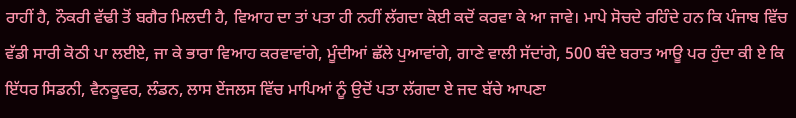ਰਾਹੀਂ ਹੈ, ਨੌਕਰੀ ਵੱਢੀ ਤੋਂ ਬਗੈਰ ਮਿਲਦੀ ਹੈ, ਵਿਆਹ ਦਾ ਤਾਂ ਪਤਾ ਹੀ ਨਹੀਂ ਲੱਗਦਾ ਕੋਈ ਕਦੋਂ ਕਰਵਾ ਕੇ ਆ ਜਾਵੇ। ਮਾਪੇ ਸੋਚਦੇ ਰਹਿੰਦੇ ਹਨ ਕਿ ਪੰਜਾਬ ਵਿੱਚ ਵੱਡੀ ਸਾਰੀ ਕੋਠੀ ਪਾ ਲਈਏ, ਜਾ ਕੇ ਭਾਰਾ ਵਿਆਹ ਕਰਵਾਵਾਂਗੇ, ਮੂੰਦੀਆਂ ਛੱਲੇ ਪੁਆਵਾਂਗੇ, ਗਾਣੇ ਵਾਲੀ ਸੱਦਾਂਗੇ, 500 ਬੰਦੇ ਬਰਾਤ ਆਊ ਪਰ ਹੁੰਦਾ ਕੀ ਏ ਕਿ ਇੱਧਰ ਸਿਡਨੀ, ਵੈਨਕੂਵਰ, ਲੰਡਨ, ਲਾਸ ਏਂਜਲਸ ਵਿੱਚ ਮਾਪਿਆਂ ਨੂੰ ਉਦੋਂ ਪਤਾ ਲੱਗਦਾ ਏ ਜਦ ਬੱਚੇ ਆਪਣਾ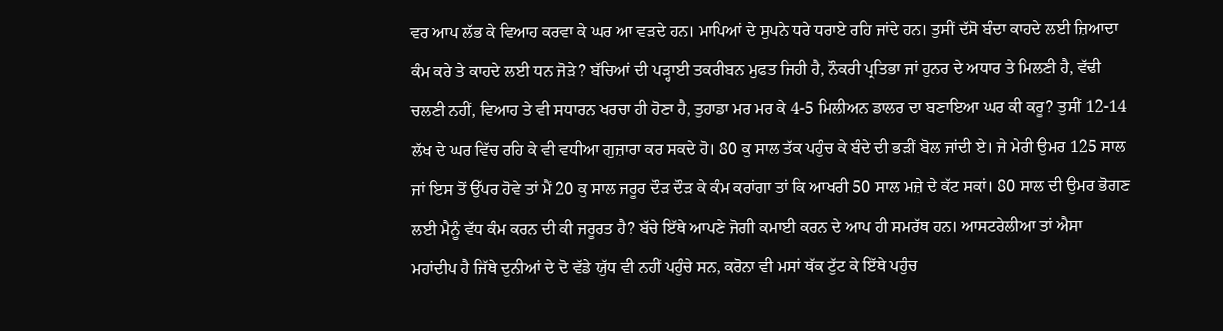ਵਰ ਆਪ ਲੱਭ ਕੇ ਵਿਆਹ ਕਰਵਾ ਕੇ ਘਰ ਆ ਵੜਦੇ ਹਨ। ਮਾਪਿਆਂ ਦੇ ਸੁਪਨੇ ਧਰੇ ਧਰਾਏ ਰਹਿ ਜਾਂਦੇ ਹਨ। ਤੁਸੀਂ ਦੱਸੋ ਬੰਦਾ ਕਾਹਦੇ ਲਈ ਜ਼ਿਆਦਾ ਕੰਮ ਕਰੇ ਤੇ ਕਾਹਦੇ ਲਈ ਧਨ ਜੋੜੇ? ਬੱਚਿਆਂ ਦੀ ਪੜ੍ਹਾਈ ਤਕਰੀਬਨ ਮੁਫਤ ਜਿਹੀ ਹੈ, ਨੌਕਰੀ ਪ੍ਰਤਿਭਾ ਜਾਂ ਹੁਨਰ ਦੇ ਅਧਾਰ ਤੇ ਮਿਲਣੀ ਹੈ, ਵੱਢੀ ਚਲਣੀ ਨਹੀਂ, ਵਿਆਹ ਤੇ ਵੀ ਸਧਾਰਨ ਖਰਚਾ ਹੀ ਹੋਣਾ ਹੈ, ਤੁਹਾਡਾ ਮਰ ਮਰ ਕੇ 4-5 ਮਿਲੀਅਨ ਡਾਲਰ ਦਾ ਬਣਾਇਆ ਘਰ ਕੀ ਕਰੂ? ਤੁਸੀਂ 12-14 ਲੱਖ ਦੇ ਘਰ ਵਿੱਚ ਰਹਿ ਕੇ ਵੀ ਵਧੀਆ ਗੁਜ਼ਾਰਾ ਕਰ ਸਕਦੇ ਹੋ। 80 ਕੁ ਸਾਲ ਤੱਕ ਪਹੁੰਚ ਕੇ ਬੰਦੇ ਦੀ ਭੜੀਂ ਬੋਲ ਜਾਂਦੀ ਏ। ਜੇ ਮੇਰੀ ਉਮਰ 125 ਸਾਲ ਜਾਂ ਇਸ ਤੋਂ ਉੱਪਰ ਹੋਵੇ ਤਾਂ ਮੈਂ 20 ਕੁ ਸਾਲ ਜਰੂਰ ਦੌੜ ਦੌੜ ਕੇ ਕੰਮ ਕਰਾਂਗਾ ਤਾਂ ਕਿ ਆਖਰੀ 50 ਸਾਲ ਮਜ਼ੇ ਦੇ ਕੱਟ ਸਕਾਂ। 80 ਸਾਲ ਦੀ ਉਮਰ ਭੋਗਣ ਲਈ ਮੈਨੂੰ ਵੱਧ ਕੰਮ ਕਰਨ ਦੀ ਕੀ ਜਰੂਰਤ ਹੈ? ਬੱਚੇ ਇੱਥੇ ਆਪਣੇ ਜੋਗੀ ਕਮਾਈ ਕਰਨ ਦੇ ਆਪ ਹੀ ਸਮਰੱਥ ਹਨ। ਆਸਟਰੇਲੀਆ ਤਾਂ ਐਸਾ ਮਹਾਂਦੀਪ ਹੈ ਜਿੱਥੇ ਦੁਨੀਆਂ ਦੇ ਦੋ ਵੱਡੇ ਯੁੱਧ ਵੀ ਨਹੀਂ ਪਹੁੰਚੇ ਸਨ, ਕਰੋਨਾ ਵੀ ਮਸਾਂ ਥੱਕ ਟੁੱਟ ਕੇ ਇੱਥੇ ਪਹੁੰਚ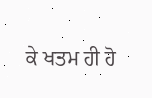ਕੇ ਖਤਮ ਹੀ ਹੋ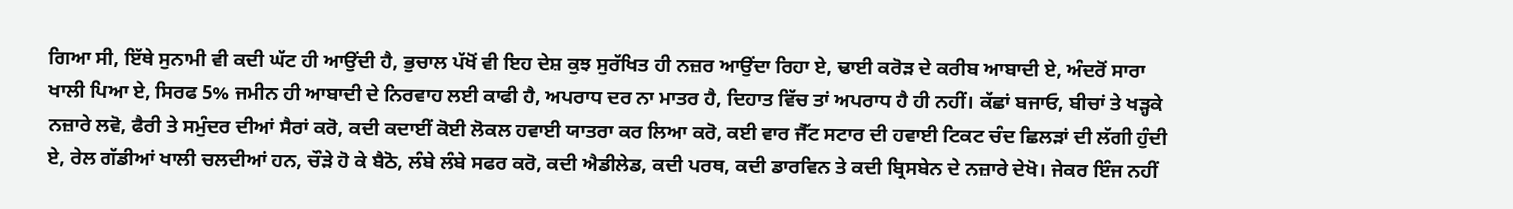ਗਿਆ ਸੀ, ਇੱਥੇ ਸੁਨਾਮੀ ਵੀ ਕਦੀ ਘੱਟ ਹੀ ਆਉਂਦੀ ਹੈ, ਭੁਚਾਲ ਪੱਖੋਂ ਵੀ ਇਹ ਦੇਸ਼ ਕੁਝ ਸੁਰੱਖਿਤ ਹੀ ਨਜ਼ਰ ਆਉਂਦਾ ਰਿਹਾ ਏ, ਢਾਈ ਕਰੋੜ ਦੇ ਕਰੀਬ ਆਬਾਦੀ ਏ, ਅੰਦਰੋਂ ਸਾਰਾ ਖਾਲੀ ਪਿਆ ਏ, ਸਿਰਫ 5% ਜਮੀਨ ਹੀ ਆਬਾਦੀ ਦੇ ਨਿਰਵਾਹ ਲਈ ਕਾਫੀ ਹੈ, ਅਪਰਾਧ ਦਰ ਨਾ ਮਾਤਰ ਹੈ, ਦਿਹਾਤ ਵਿੱਚ ਤਾਂ ਅਪਰਾਧ ਹੈ ਹੀ ਨਹੀਂ। ਕੱਛਾਂ ਬਜਾਓ, ਬੀਚਾਂ ਤੇ ਖੜ੍ਹਕੇ ਨਜ਼ਾਰੇ ਲਵੋ, ਫੈਰੀ ਤੇ ਸਮੁੰਦਰ ਦੀਆਂ ਸੈਰਾਂ ਕਰੋ, ਕਦੀ ਕਦਾਈਂ ਕੋਈ ਲੋਕਲ ਹਵਾਈ ਯਾਤਰਾ ਕਰ ਲਿਆ ਕਰੋ, ਕਈ ਵਾਰ ਜੈੱਟ ਸਟਾਰ ਦੀ ਹਵਾਈ ਟਿਕਟ ਚੰਦ ਛਿਲੜਾਂ ਦੀ ਲੱਗੀ ਹੁੰਦੀ ਏ, ਰੇਲ ਗੱਡੀਆਂ ਖਾਲੀ ਚਲਦੀਆਂ ਹਨ, ਚੌੜੇ ਹੋ ਕੇ ਬੈਠੋ, ਲੰਬੇ ਲੰਬੇ ਸਫਰ ਕਰੋ, ਕਦੀ ਐਡੀਲੇਡ, ਕਦੀ ਪਰਥ, ਕਦੀ ਡਾਰਵਿਨ ਤੇ ਕਦੀ ਬ੍ਰਿਸਬੇਨ ਦੇ ਨਜ਼ਾਰੇ ਦੇਖੋ। ਜੇਕਰ ਇੰਜ ਨਹੀਂ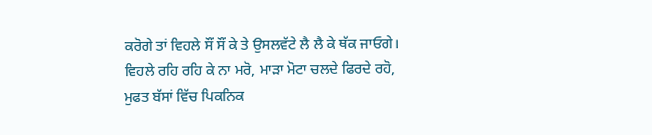ਕਰੋਗੇ ਤਾਂ ਵਿਹਲੇ ਸੌਂ ਸੌਂ ਕੇ ਤੇ ਉਸਲਵੱਟੇ ਲੈ ਲੈ ਕੇ ਥੱਕ ਜਾਓਗੇ। ਵਿਹਲੇ ਰਹਿ ਰਹਿ ਕੇ ਨਾ ਮਰੋ, ਮਾੜਾ ਮੋਟਾ ਚਲਦੇ ਫਿਰਦੇ ਰਹੋ, ਮੁਫਤ ਬੱਸਾਂ ਵਿੱਚ ਪਿਕਨਿਕ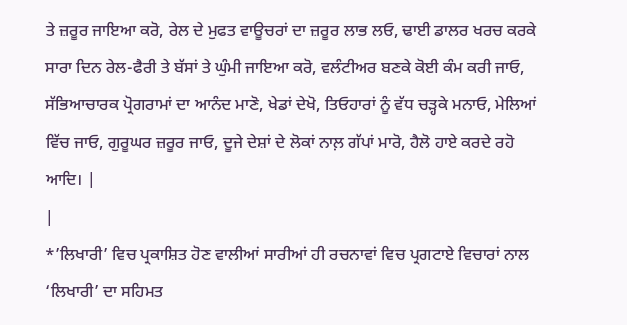ਤੇ ਜ਼ਰੂਰ ਜਾਇਆ ਕਰੋ, ਰੇਲ ਦੇ ਮੁਫਤ ਵਾਊਚਰਾਂ ਦਾ ਜ਼ਰੂਰ ਲਾਭ ਲਓ, ਢਾਈ ਡਾਲਰ ਖਰਚ ਕਰਕੇ ਸਾਰਾ ਦਿਨ ਰੇਲ-ਫੈਰੀ ਤੇ ਬੱਸਾਂ ਤੇ ਘੁੰਮੀ ਜਾਇਆ ਕਰੋ, ਵਲੰਟੀਅਰ ਬਣਕੇ ਕੋਈ ਕੰਮ ਕਰੀ ਜਾਓ, ਸੱਭਿਆਚਾਰਕ ਪ੍ਰੋਗਰਾਮਾਂ ਦਾ ਆਨੰਦ ਮਾਣੋ, ਖੇਡਾਂ ਦੇਖੋ, ਤਿਓਹਾਰਾਂ ਨੂੰ ਵੱਧ ਚੜ੍ਹਕੇ ਮਨਾਓ, ਮੇਲਿਆਂ ਵਿੱਚ ਜਾਓ, ਗੁਰੂਘਰ ਜ਼ਰੂਰ ਜਾਓ, ਦੂਜੇ ਦੇਸ਼ਾਂ ਦੇ ਲੋਕਾਂ ਨਾਲ਼ ਗੱਪਾਂ ਮਾਰੋ, ਹੈਲੋ ਹਾਏ ਕਰਦੇ ਰਹੋ ਆਦਿ। |
|
*’ਲਿਖਾਰੀ’ ਵਿਚ ਪ੍ਰਕਾਸ਼ਿਤ ਹੋਣ ਵਾਲੀਆਂ ਸਾਰੀਆਂ ਹੀ ਰਚਨਾਵਾਂ ਵਿਚ ਪ੍ਰਗਟਾਏ ਵਿਚਾਰਾਂ ਨਾਲ ‘ਲਿਖਾਰੀ’ ਦਾ ਸਹਿਮਤ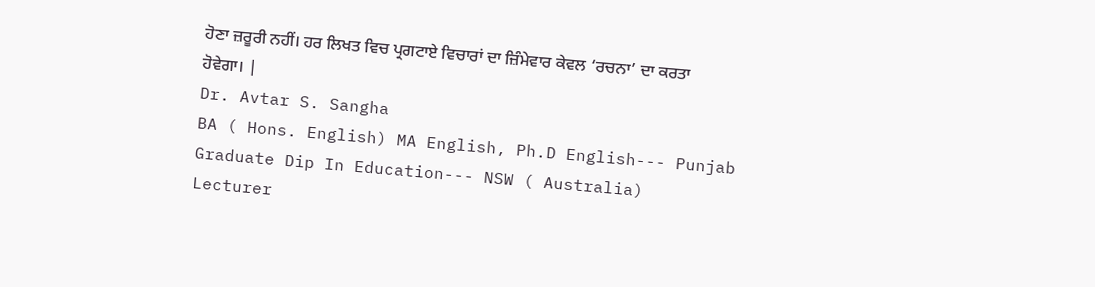ਹੋਣਾ ਜ਼ਰੂਰੀ ਨਹੀਂ। ਹਰ ਲਿਖਤ ਵਿਚ ਪ੍ਰਗਟਾਏ ਵਿਚਾਰਾਂ ਦਾ ਜ਼ਿੰਮੇਵਾਰ ਕੇਵਲ ‘ਰਚਨਾ’ ਦਾ ਕਰਤਾ ਹੋਵੇਗਾ। |
Dr. Avtar S. Sangha
BA ( Hons. English) MA English, Ph.D English--- Punjab
Graduate Dip In Education--- NSW ( Australia)
Lecturer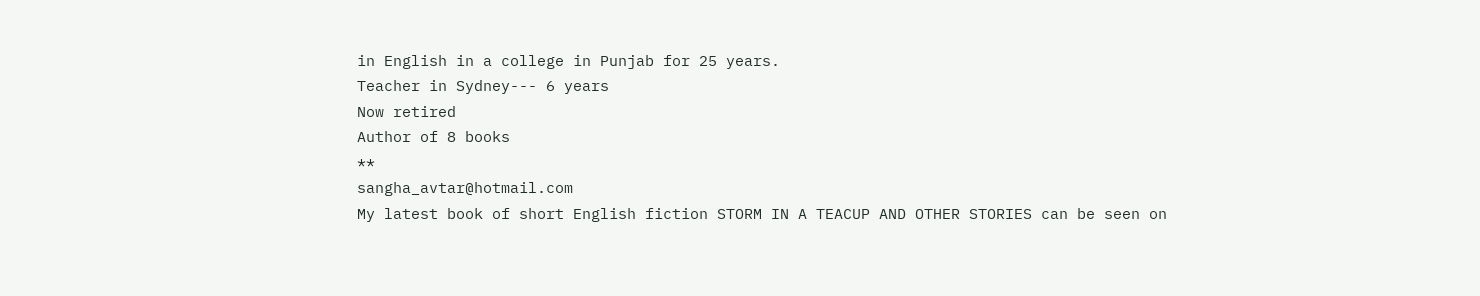in English in a college in Punjab for 25 years.
Teacher in Sydney--- 6 years
Now retired
Author of 8 books
**
sangha_avtar@hotmail.com
My latest book of short English fiction STORM IN A TEACUP AND OTHER STORIES can be seen on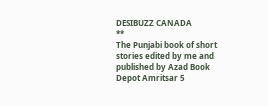DESIBUZZ CANADA
**
The Punjabi book of short stories edited by me and published by Azad Book Depot Amritsar 5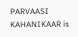PARVAASI KAHANIKAAR is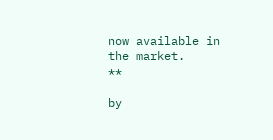now available in the market.
**

by